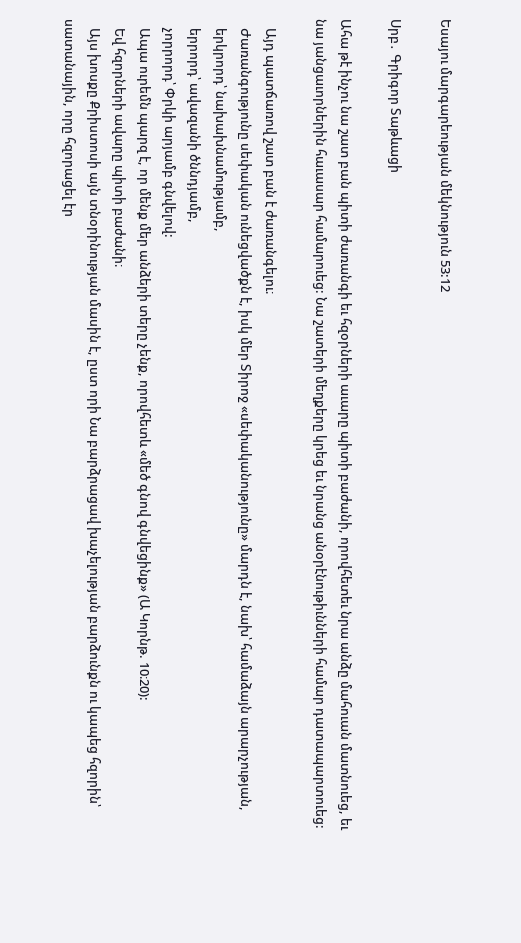Եսայու մարգարեության մեկնություն 53:12

Սրբ․ Գրիգոր Տաթևացի

Ահա թէ ինչու նա շատ բան պիտի ժառանգի եւ հզօրների աւարը պիտի բաժանի, որովհետեւ նրա անձը մահուան մատնուեց, եւ նա յանցաւորներին հաւասար համարուեց: Նա շատերի մեղքերը կրեց եւ նրանց անօրէնութիւնների համար դատապարտուեց:

   Այդ պատճառով շատ բան է ժառանգելու։
   Ժառանգությունը սեփական ունեցվածքն է, իսկ մեր Տիրոջ «սեփականությունը» մարդն է, նախ՝ համաձայն արարչության,
   երկրորդ՝ նախախնամությամբ,
   երրորդ՝ ավազանի ծննդյամբ,
   չորրորդ՝ Փրկի արյամբ գնվելով:
   Ապա ուրեմն պարզ է, որ մենք մեր անձերի տերը չենք, որովհետև «մեծ գնով գնվեցինք» (Ա Կորնթ. 10։20):
   Եվ հզորների ավարը պիտի բաժանի։
   Այս խոսքը Քրիստոսի այն տնօրինության մասին է, ըստ որի Նա բարձրացավ խաչելության բարձունքն ու կապեց հզորին՝ սատանային, որը հզորացել էր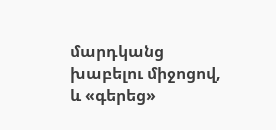մարդկանց խաբելու միջոցով, և «գերեց»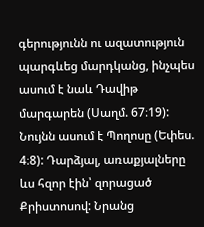գերությունն ու ազատություն պարգևեց մարդկանց, ինչպես ասում է նաև Դավիթ մարգարեն (Սաղմ. 67։19): Նույնն ասում է Պողոսը (Եփես. 4։8): Դարձյալ, առաքյալները ևս հզոր էին՝ զորացած Քրիստոսով: Նրանց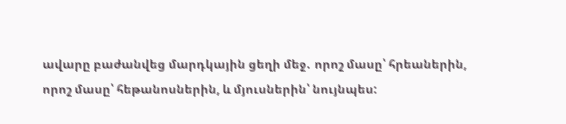ավարը բաժանվեց մարդկային ցեղի մեջ․ որոշ մասը՝ հրեաներին, որոշ մասը՝ հեթանոսներին, և մյուսներին՝ նույնպես: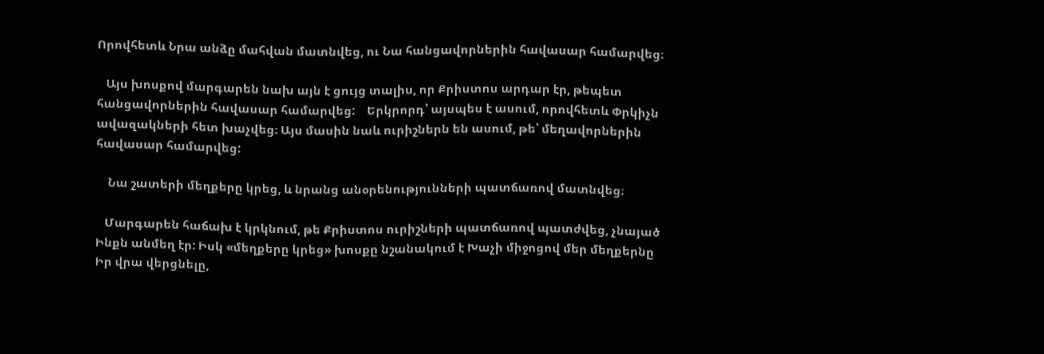Որովհետև Նրա անձը մահվան մատնվեց, ու Նա հանցավորներին հավասար համարվեց։

   Այս խոսքով մարգարեն նախ այն է ցույց տալիս, որ Քրիստոս արդար էր, թեպետ հանցավորներին հավասար համարվեց:    Երկրորդ՝ այսպես է ասում, որովհետև Փրկիչն ավազակների հետ խաչվեց։ Այս մասին նաև ուրիշներն են ասում, թե՝ մեղավորներին հավասար համարվեց:

    Նա շատերի մեղքերը կրեց, և նրանց անօրենությունների պատճառով մատնվեց։

   Մարգարեն հաճախ է կրկնում, թե Քրիստոս ուրիշների պատճառով պատժվեց, չնայած Ինքն անմեղ էր: Իսկ «մեղքերը կրեց» խոսքը նշանակում է Խաչի միջոցով մեր մեղքերնը Իր վրա վերցնելը,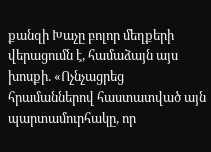քանզի Խաչը բոլոր մեղքերի վերացումն է, համաձայն այս խոսքի. «Ոչնչացրեց հրամաններով հաստատված այն պարտամուրհակը, որ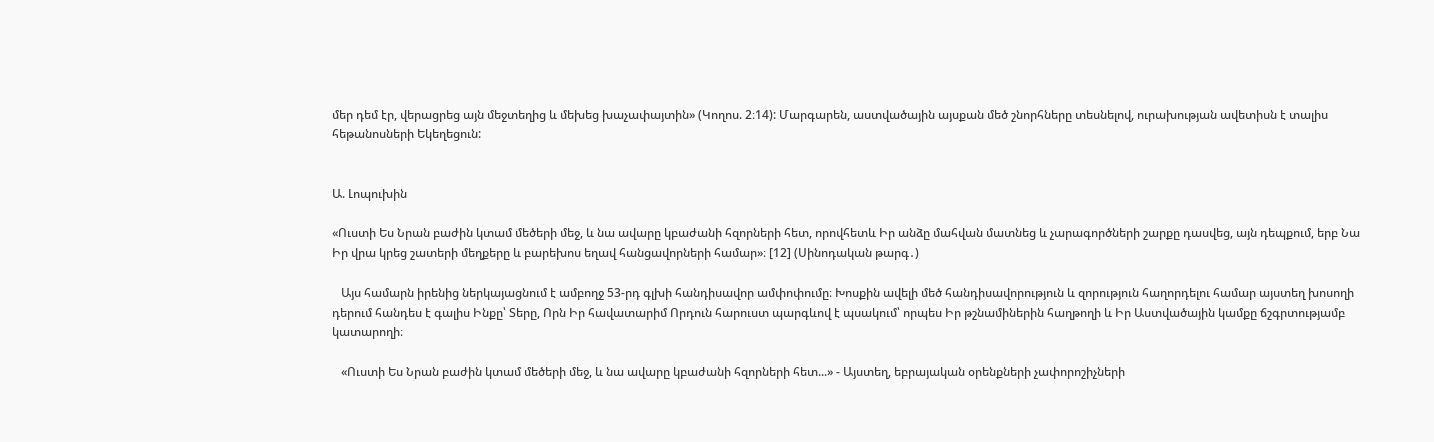մեր դեմ էր, վերացրեց այն մեջտեղից և մեխեց խաչափայտին» (Կողոս. 2։14): Մարգարեն, աստվածային այսքան մեծ շնորհները տեսնելով, ուրախության ավետիսն է տալիս հեթանոսների Եկեղեցուն:


Ա. Լոպուխին

«Ուստի Ես Նրան բաժին կտամ մեծերի մեջ, և նա ավարը կբաժանի հզորների հետ, որովհետև Իր անձը մահվան մատնեց և չարագործների շարքը դասվեց, այն դեպքում, երբ Նա Իր վրա կրեց շատերի մեղքերը և բարեխոս եղավ հանցավորների համար»։ [12] (Սինոդական թարգ․)

   Այս համարն իրենից ներկայացնում է ամբողջ 53-րդ գլխի հանդիսավոր ամփոփումը։ Խոսքին ավելի մեծ հանդիսավորություն և զորություն հաղորդելու համար այստեղ խոսողի դերում հանդես է գալիս Ինքը՝ Տերը, Որն Իր հավատարիմ Որդուն հարուստ պարգևով է պսակում՝ որպես Իր թշնամիներին հաղթողի և Իր Աստվածային կամքը ճշգրտությամբ կատարողի։

   «Ուստի Ես Նրան բաժին կտամ մեծերի մեջ, և նա ավարը կբաժանի հզորների հետ...» - Այստեղ, եբրայական օրենքների չափորոշիչների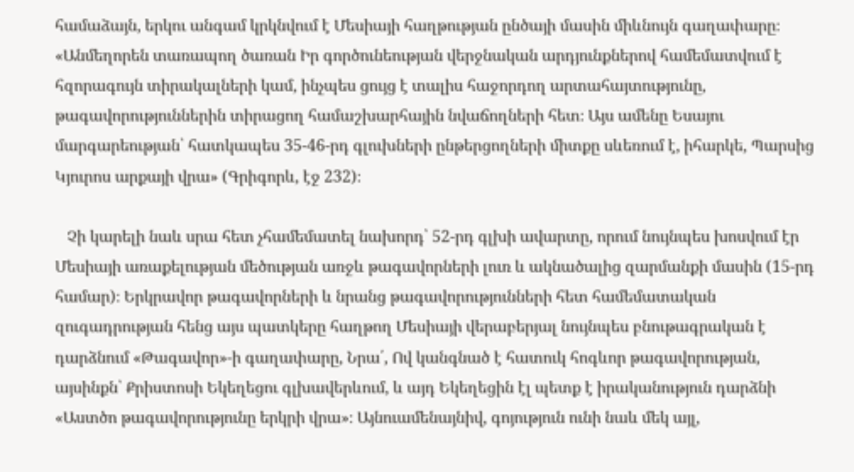համաձայն, երկու անգամ կրկնվում է Մեսիայի հաղթության ընծայի մասին միևնույն գաղափարը։ «Անմեղորեն տառապող ծառան Իր գործունեության վերջնական արդյունքներով համեմատվում է հզորագույն տիրակալների կամ, ինչպես ցույց է տալիս հաջորդող արտահայտությունը, թագավորություններին տիրացող համաշխարհային նվաճողների հետ։ Այս ամենը Եսայու մարգարեության՝ հատկապես 35-46-րդ գլուխների ընթերցողների միտքը սևեռում է, իհարկե, Պարսից Կյուրոս արքայի վրա» (Գրիգորև, էջ 232)։

   Չի կարելի նաև սրա հետ չհամեմատել նախորդ՝ 52-րդ գլխի ավարտը, որում նույնպես խոսվում էր Մեսիայի առաքելության մեծության առջև թագավորների լուռ և ակնածալից զարմանքի մասին (15-րդ համար)։ Երկրավոր թագավորների և նրանց թագավորությունների հետ համեմատական զուգադրության հենց այս պատկերը հաղթող Մեսիայի վերաբերյալ նույնպես բնութագրական է դարձնում «Թագավոր»-ի գաղափարը, Նրա՛, Ով կանգնած է հատուկ հոգևոր թագավորության, այսինքն՝ Քրիստոսի Եկեղեցու գլխավերևում, և այդ Եկեղեցին էլ պետք է իրականություն դարձնի «Աստծո թագավորությունը երկրի վրա»։ Այնուամենայնիվ, գոյություն ունի նաև մեկ այլ,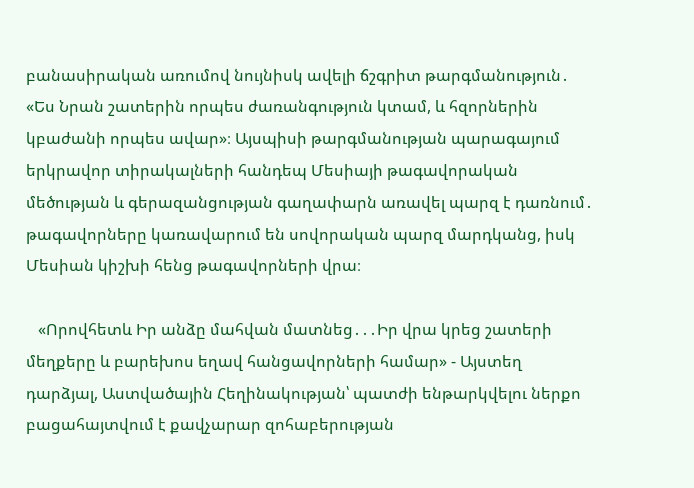բանասիրական առումով նույնիսկ ավելի ճշգրիտ թարգմանություն․ «Ես Նրան շատերին որպես ժառանգություն կտամ, և հզորներին կբաժանի որպես ավար»։ Այսպիսի թարգմանության պարագայում երկրավոր տիրակալների հանդեպ Մեսիայի թագավորական մեծության և գերազանցության գաղափարն առավել պարզ է դառնում․ թագավորները կառավարում են սովորական պարզ մարդկանց, իսկ Մեսիան կիշխի հենց թագավորների վրա։

   «Որովհետև Իր անձը մահվան մատնեց․․․Իր վրա կրեց շատերի մեղքերը և բարեխոս եղավ հանցավորների համար» - Այստեղ դարձյալ, Աստվածային Հեղինակության՝ պատժի ենթարկվելու ներքո բացահայտվում է քավչարար զոհաբերության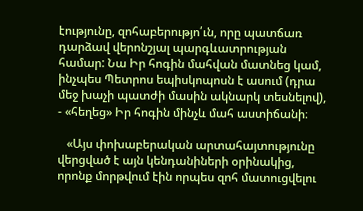էությունը, զոհաբերությո՛ւն, որը պատճառ դարձավ վերոնշյալ պարգևատրության համար: Նա Իր հոգին մահվան մատնեց կամ, ինչպես Պետրոս եպիսկոպոսն է ասում (դրա մեջ խաչի պատժի մասին ակնարկ տեսնելով), - «հեղեց» Իր հոգին մինչև մահ աստիճանի։

   «Այս փոխաբերական արտահայտությունը վերցված է այն կենդանիների օրինակից, որոնք մորթվում էին որպես զոհ մատուցվելու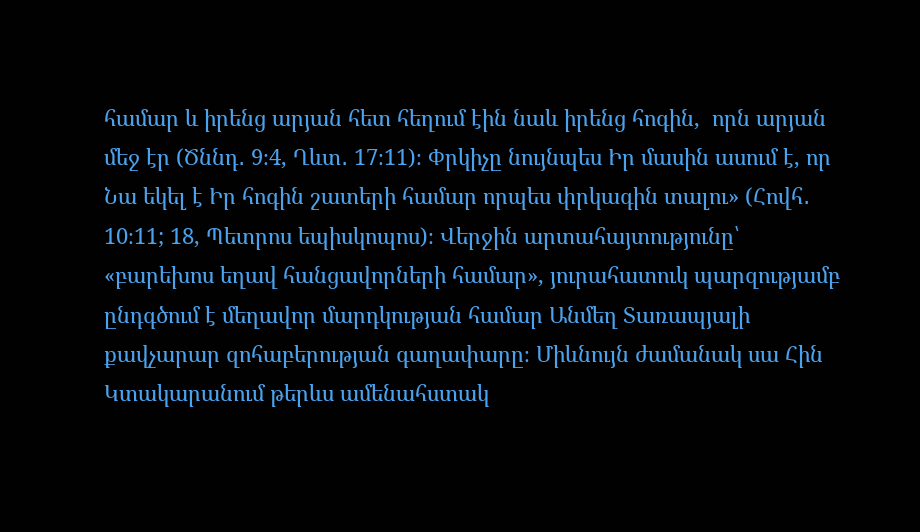համար և իրենց արյան հետ հեղում էին նաև իրենց հոգին,  որն արյան մեջ էր (Ծննդ․ 9։4, Ղևտ․ 17։11)։ Փրկիչը նույնպես Իր մասին ասում է, որ Նա եկել է Իր հոգին շատերի համար որպես փրկագին տալու» (Հովհ․ 10։11; 18, Պետրոս եպիսկոպոս)։ Վերջին արտահայտությունը՝ «բարեխոս եղավ հանցավորների համար», յուրահատուկ պարզությամբ ընդգծում է մեղավոր մարդկության համար Անմեղ Տառապյալի քավչարար զոհաբերության գաղափարը։ Միևնույն ժամանակ սա Հին Կտակարանում թերևս ամենահստակ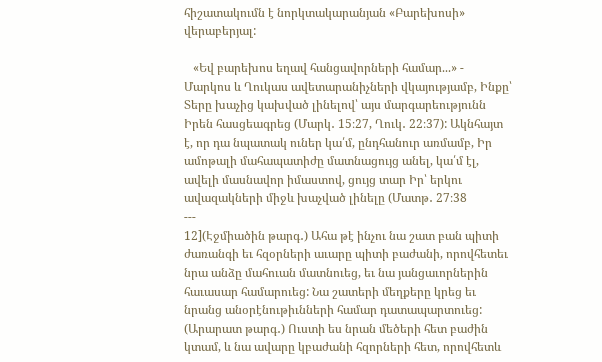հիշատակումն է նորկտակարանյան «Բարեխոսի» վերաբերյալ:

   «Եվ բարեխոս եղավ հանցավորների համար...» - Մարկոս և Ղուկաս ավետարանիչների վկայությամբ, Ինքը՝ Տերը խաչից կախված լինելով՝ այս մարգարեությունն Իրեն հասցեագրեց (Մարկ․ 15։27, Ղուկ․ 22։37): Ակնհայտ է, որ դա նպատակ ուներ կա՛մ, ընդհանուր առմամբ, Իր ամոթալի մահապատիժը մատնացույց անել, կա՛մ էլ, ավելի մասնավոր իմաստով, ցույց տար Իր՝ երկու ավազակների միջև խաչված լինելը (Մատթ․ 27։38
---
12](Էջմիածին թարգ․) Ահա թէ ինչու նա շատ բան պիտի ժառանգի եւ հզօրների աւարը պիտի բաժանի, որովհետեւ նրա անձը մահուան մատնուեց, եւ նա յանցաւորներին հաւասար համարուեց: Նա շատերի մեղքերը կրեց եւ նրանց անօրէնութիւնների համար դատապարտուեց:
(Արարատ թարգ․) Ուստի ես նրան մեծերի հետ բաժին կտամ, և նա ավարը կբաժանի հզորների հետ, որովհետև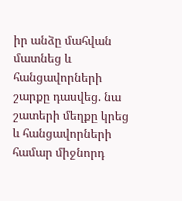իր անձը մահվան մատնեց և հանցավորների շարքը դասվեց. նա շատերի մեղքը կրեց և հանցավորների համար միջնորդ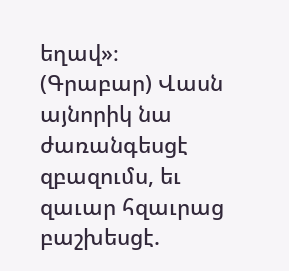եղավ»։
(Գրաբար) Վասն այնորիկ նա ժառանգեսցէ զբազումս, եւ զաւար հզաւրաց բաշխեսցէ.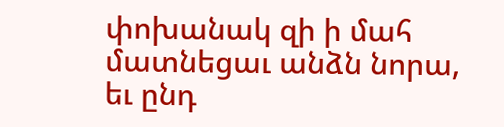փոխանակ զի ի մահ մատնեցաւ անձն նորա, եւ ընդ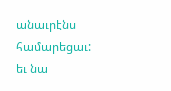անաւրէնս համարեցաւ: եւ նա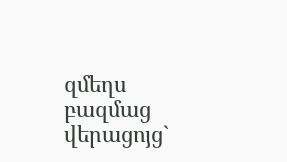զմեղս բազմաց վերացոյց`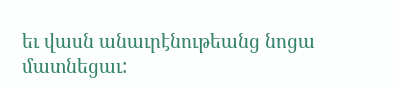եւ վասն անաւրէնութեանց նոցա մատնեցաւ: